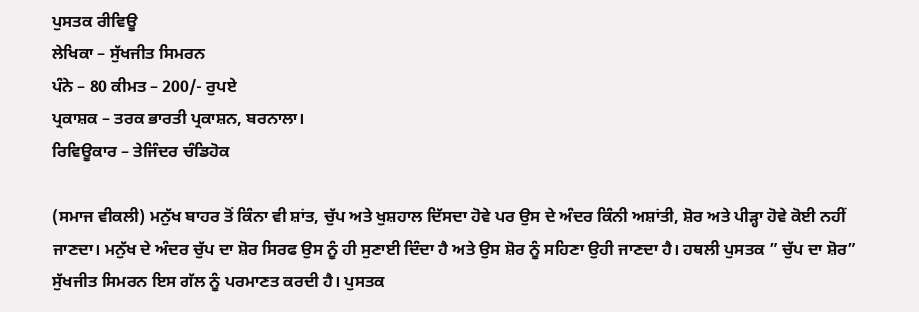ਪੁਸਤਕ ਰੀਵਿਊ
ਲੇਖਿਕਾ – ਸੁੱਖਜੀਤ ਸਿਮਰਨ
ਪੰਨੇ – 80 ਕੀਮਤ – 200/- ਰੁਪਏ
ਪ੍ਰਕਾਸ਼ਕ – ਤਰਕ ਭਾਰਤੀ ਪ੍ਰਕਾਸ਼ਨ, ਬਰਨਾਲਾ।
ਰਿਵਿਊਕਾਰ – ਤੇਜਿੰਦਰ ਚੰਡਿਹੋਕ

(ਸਮਾਜ ਵੀਕਲੀ) ਮਨੁੱਖ ਬਾਹਰ ਤੋਂ ਕਿੰਨਾ ਵੀ ਸ਼ਾਂਤ, ਚੁੱਪ ਅਤੇ ਖੁਸ਼ਹਾਲ ਦਿੱਸਦਾ ਹੋਵੇ ਪਰ ਉਸ ਦੇ ਅੰਦਰ ਕਿੰਨੀ ਅਸ਼ਾਂਤੀ, ਸ਼ੋਰ ਅਤੇ ਪੀੜ੍ਹਾ ਹੋਵੇ ਕੋਈ ਨਹੀਂ ਜਾਣਦਾ। ਮਨੁੱਖ ਦੇ ਅੰਦਰ ਚੁੱਪ ਦਾ ਸ਼ੋਰ ਸਿਰਫ ਉਸ ਨੂੰ ਹੀ ਸੁਣਾਈ ਦਿੰਦਾ ਹੈ ਅਤੇ ਉਸ ਸ਼ੋਰ ਨੂੰ ਸਹਿਣਾ ਉਹੀ ਜਾਣਦਾ ਹੈ। ਹਥਲੀ ਪੁਸਤਕ ” ਚੁੱਪ ਦਾ ਸ਼ੋਰ” ਸੁੱਖਜੀਤ ਸਿਮਰਨ ਇਸ ਗੱਲ ਨੂੰ ਪਰਮਾਣਤ ਕਰਦੀ ਹੈ। ਪੁਸਤਕ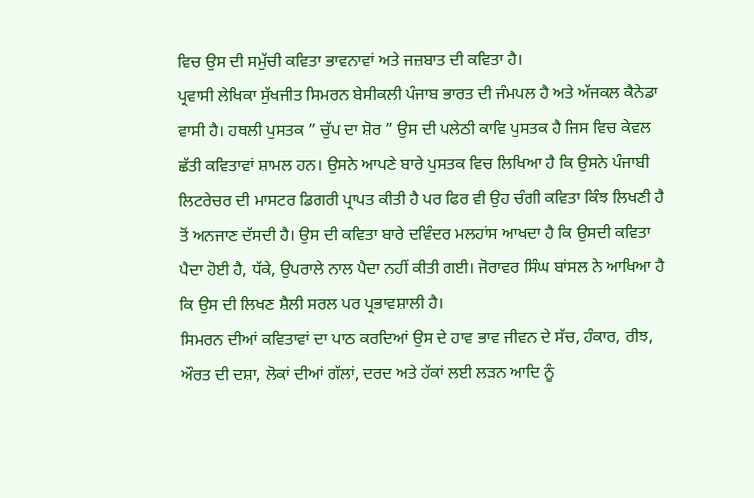ਵਿਚ ਉਸ ਦੀ ਸਮੁੱਚੀ ਕਵਿਤਾ ਭਾਵਨਾਵਾਂ ਅਤੇ ਜਜ਼ਬਾਤ ਦੀ ਕਵਿਤਾ ਹੈ।
ਪ੍ਰਵਾਸੀ ਲੇਖਿਕਾ ਸੁੱਖਜੀਤ ਸਿਮਰਨ ਬੇਸੀਕਲੀ ਪੰਜਾਬ ਭਾਰਤ ਦੀ ਜੰਮਪਲ ਹੈ ਅਤੇ ਅੱਜਕਲ ਕੈਨੇਡਾ ਵਾਸੀ ਹੈ। ਹਥਲੀ ਪੁਸਤਕ ” ਚੁੱਪ ਦਾ ਸ਼ੋਰ ” ਉਸ ਦੀ ਪਲੇਠੀ ਕਾਵਿ ਪੁਸਤਕ ਹੈ ਜਿਸ ਵਿਚ ਕੇਵਲ ਛੱਤੀ ਕਵਿਤਾਵਾਂ ਸ਼ਾਮਲ ਹਨ। ਉਸਨੇ ਆਪਣੇ ਬਾਰੇ ਪੁਸਤਕ ਵਿਚ ਲਿਖਿਆ ਹੈ ਕਿ ਉਸਨੇ ਪੰਜਾਬੀ ਲਿਟਰੇਚਰ ਦੀ ਮਾਸਟਰ ਡਿਗਰੀ ਪ੍ਰਾਪਤ ਕੀਤੀ ਹੈ ਪਰ ਫਿਰ ਵੀ ਉਹ ਚੰਗੀ ਕਵਿਤਾ ਕਿੰਝ ਲਿਖਣੀ ਹੈ ਤੋਂ ਅਨਜਾਣ ਦੱਸਦੀ ਹੈ। ਉਸ ਦੀ ਕਵਿਤਾ ਬਾਰੇ ਦਵਿੰਦਰ ਮਲਹਾਂਸ ਆਖਦਾ ਹੈ ਕਿ ਉਸਦੀ ਕਵਿਤਾ ਪੈਦਾ ਹੋਈ ਹੈ, ਧੱਕੇ, ਉਪਰਾਲੇ ਨਾਲ ਪੈਦਾ ਨਹੀਂ ਕੀਤੀ ਗਈ। ਜੋਰਾਵਰ ਸਿੰਘ ਬਾਂਸਲ ਨੇ ਆਖਿਆ ਹੈ ਕਿ ਉਸ ਦੀ ਲਿਖਣ ਸ਼ੈਲੀ ਸਰਲ ਪਰ ਪ੍ਰਭਾਵਸ਼ਾਲੀ ਹੈ।
ਸਿਮਰਨ ਦੀਆਂ ਕਵਿਤਾਵਾਂ ਦਾ ਪਾਠ ਕਰਦਿਆਂ ਉਸ ਦੇ ਹਾਵ ਭਾਵ ਜੀਵਨ ਦੇ ਸੱਚ, ਹੰਕਾਰ, ਰੀਝ, ਔਰਤ ਦੀ ਦਸ਼ਾ, ਲੋਕਾਂ ਦੀਆਂ ਗੱਲਾਂ, ਦਰਦ ਅਤੇ ਹੱਕਾਂ ਲਈ ਲੜਨ ਆਦਿ ਨੂੰ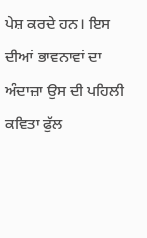ਪੇਸ਼ ਕਰਦੇ ਹਨ। ਇਸ ਦੀਆਂ ਭਾਵਨਾਵਾਂ ਦਾ ਅੰਦਾਜ਼ਾ ਉਸ ਦੀ ਪਹਿਲੀ ਕਵਿਤਾ ਫੁੱਲ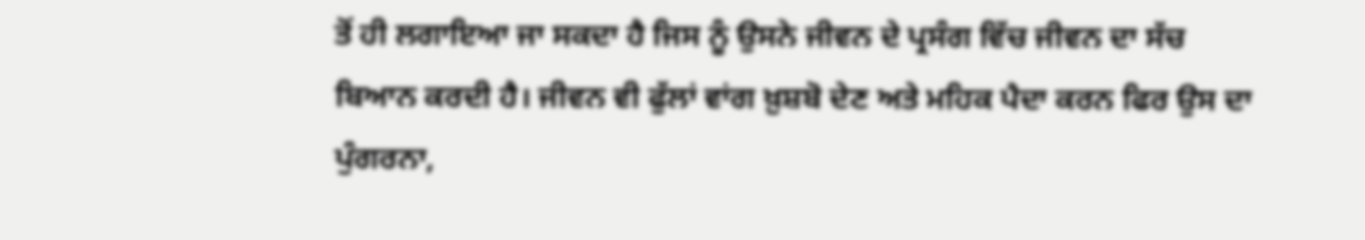ਤੋਂ ਹੀ ਲਗਾਇਆ ਜਾ ਸਕਦਾ ਹੈ ਜਿਸ ਨੂੰ ਉਸਨੇ ਜੀਵਨ ਦੇ ਪ੍ਰਸੰਗ ਵਿੱਚ ਜੀਵਨ ਦਾ ਸੱਚ ਬਿਆਨ ਕਰਦੀ ਹੈ। ਜੀਵਨ ਵੀ ਫੁੱਲਾਂ ਵਾਂਗ ਖ਼ੁਸ਼ਬੋ ਦੇਣ ਅਤੇ ਮਹਿਕ ਪੈਦਾ ਕਰਨ ਫਿਰ ਉਸ ਦਾ ਪੁੰਗਰਨਾ,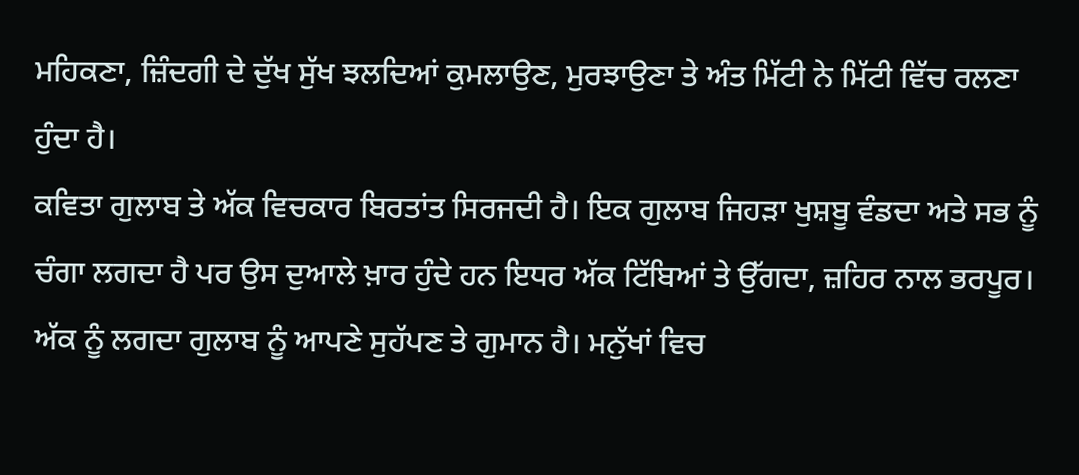ਮਹਿਕਣਾ, ਜ਼ਿੰਦਗੀ ਦੇ ਦੁੱਖ ਸੁੱਖ ਝਲਦਿਆਂ ਕੁਮਲਾਉਣ, ਮੁਰਝਾਉਣਾ ਤੇ ਅੰਤ ਮਿੱਟੀ ਨੇ ਮਿੱਟੀ ਵਿੱਚ ਰਲਣਾ ਹੁੰਦਾ ਹੈ।
ਕਵਿਤਾ ਗੁਲਾਬ ਤੇ ਅੱਕ ਵਿਚਕਾਰ ਬਿਰਤਾਂਤ ਸਿਰਜਦੀ ਹੈ। ਇਕ ਗੁਲਾਬ ਜਿਹੜਾ ਖੁਸ਼ਬੂ ਵੰਡਦਾ ਅਤੇ ਸਭ ਨੂੰ ਚੰਗਾ ਲਗਦਾ ਹੈ ਪਰ ਉਸ ਦੁਆਲੇ ਖ਼ਾਰ ਹੁੰਦੇ ਹਨ ਇਧਰ ਅੱਕ ਟਿੱਬਿਆਂ ਤੇ ਉੱਗਦਾ, ਜ਼ਹਿਰ ਨਾਲ ਭਰਪੂਰ। ਅੱਕ ਨੂੰ ਲਗਦਾ ਗੁਲਾਬ ਨੂੰ ਆਪਣੇ ਸੁਹੱਪਣ ਤੇ ਗੁਮਾਨ ਹੈ। ਮਨੁੱਖਾਂ ਵਿਚ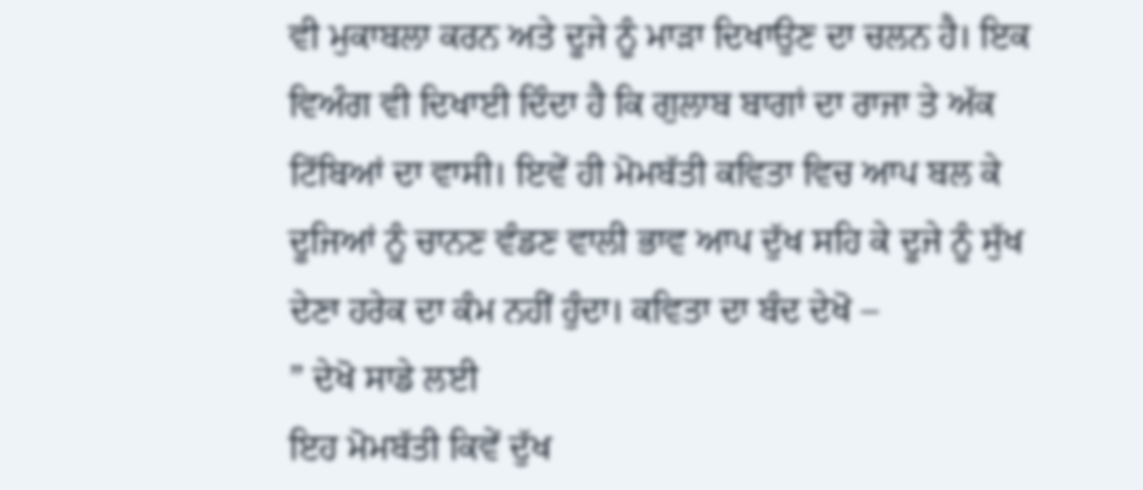ਵੀ ਮੁਕਾਬਲਾ ਕਰਨ ਅਤੇ ਦੂਜੇ ਨੂੰ ਮਾੜਾ ਦਿਖਾਉਣ ਦਾ ਚਲਨ ਹੈ। ਇਕ ਵਿਅੰਗ ਵੀ ਦਿਖਾਈ ਦਿੰਦਾ ਹੈ ਕਿ ਗੁਲਾਬ ਬਾਗਾਂ ਦਾ ਰਾਜਾ ਤੇ ਅੱਕ ਟਿੱਬਿਆਂ ਦਾ ਵਾਸੀ। ਇਵੇਂ ਹੀ ਮੋਮਬੱਤੀ ਕਵਿਤਾ ਵਿਚ ਆਪ ਬਲ ਕੇ ਦੂਜਿਆਂ ਨੂੰ ਚਾਨਣ ਵੰਡਣ ਵਾਲੀ ਭਾਵ ਆਪ ਦੁੱਖ ਸਹਿ ਕੇ ਦੂਜੇ ਨੂੰ ਸੁੱਖ ਦੇਣਾ ਹਰੇਕ ਦਾ ਕੰਮ ਨਹੀਂ ਹੁੰਦਾ। ਕਵਿਤਾ ਦਾ ਬੰਦ ਦੇਖੋ –
” ਦੇਖੋ ਸਾਡੇ ਲਈ
ਇਹ ਮੋਮਬੱਤੀ ਕਿਵੇਂ ਦੁੱਖ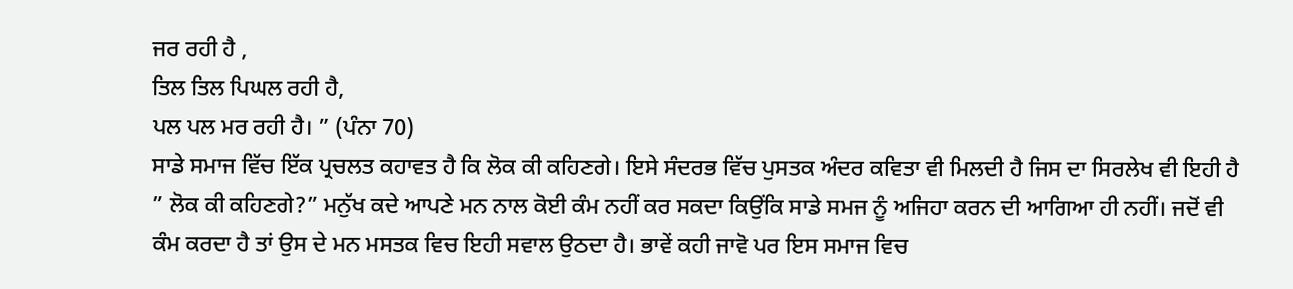ਜਰ ਰਹੀ ਹੈ ,
ਤਿਲ ਤਿਲ ਪਿਘਲ ਰਹੀ ਹੈ,
ਪਲ ਪਲ ਮਰ ਰਹੀ ਹੈ। ” (ਪੰਨਾ 70)
ਸਾਡੇ ਸਮਾਜ ਵਿੱਚ ਇੱਕ ਪ੍ਰਚਲਤ ਕਹਾਵਤ ਹੈ ਕਿ ਲੋਕ ਕੀ ਕਹਿਣਗੇ। ਇਸੇ ਸੰਦਰਭ ਵਿੱਚ ਪੁਸਤਕ ਅੰਦਰ ਕਵਿਤਾ ਵੀ ਮਿਲਦੀ ਹੈ ਜਿਸ ਦਾ ਸਿਰਲੇਖ ਵੀ ਇਹੀ ਹੈ ” ਲੋਕ ਕੀ ਕਹਿਣਗੇ?” ਮਨੁੱਖ ਕਦੇ ਆਪਣੇ ਮਨ ਨਾਲ ਕੋਈ ਕੰਮ ਨਹੀਂ ਕਰ ਸਕਦਾ ਕਿਉਂਕਿ ਸਾਡੇ ਸਮਜ ਨੂੰ ਅਜਿਹਾ ਕਰਨ ਦੀ ਆਗਿਆ ਹੀ ਨਹੀਂ। ਜਦੋਂ ਵੀ ਕੰਮ ਕਰਦਾ ਹੈ ਤਾਂ ਉਸ ਦੇ ਮਨ ਮਸਤਕ ਵਿਚ ਇਹੀ ਸਵਾਲ ਉਠਦਾ ਹੈ। ਭਾਵੇਂ ਕਹੀ ਜਾਵੋ ਪਰ ਇਸ ਸਮਾਜ ਵਿਚ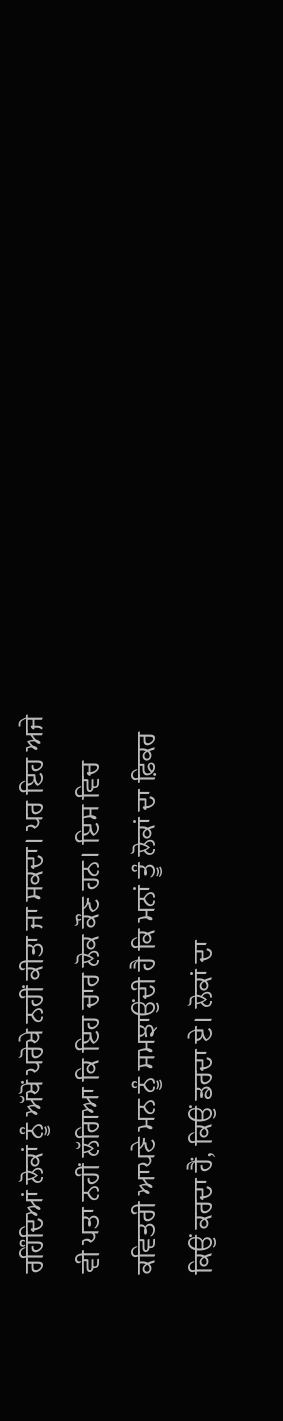ਰਹਿੰਦਿਆਂ ਲੋਕਾਂ ਨੂੰ ਅੱਖੋਂ ਪਰੋਖੇ ਨਹੀਂ ਕੀਤਾ ਜਾ ਸਕਦਾ। ਪਰ ਇਹ ਅਜੇ ਵੀ ਪਤਾ ਨਹੀਂ ਲੱਗਿਆ ਕਿ ਇਹ ਚਾਰ ਲੋਕ ਕੌਣ ਹਨ। ਇਸ ਵਿਚ ਕਵਿਤਰੀ ਆਪਣੇ ਮਨ ਨੂੰ ਸਮਝਾਉਂਦੀ ਹੈ ਕਿ ਮਨਾਂ ਤੂੰ ਲੋਕਾਂ ਦਾ ਫ਼ਿਕਰ ਕਿਉਂ ਕਰਦਾ ਹੈਂ, ਕਿਉਂ ਡਰਦਾ ਏ। ਲੋਕਾਂ ਦਾ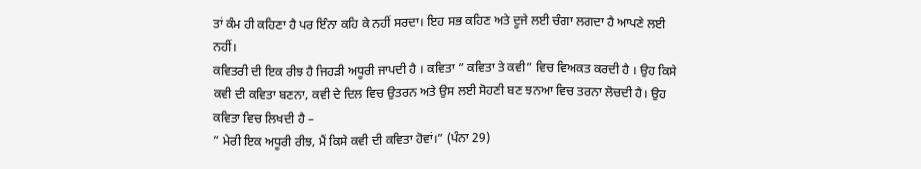ਤਾਂ ਕੰਮ ਹੀ ਕਹਿਣਾ ਹੈ ਪਰ ਇੰਨਾ ਕਹਿ ਕੇ ਨਹੀਂ ਸਰਦਾ। ਇਹ ਸਭ ਕਹਿਣ ਅਤੇ ਦੂਜੇ ਲਈ ਚੰਗਾ ਲਗਦਾ ਹੈ ਆਪਣੇ ਲਈ ਨਹੀਂ।
ਕਵਿਤਰੀ ਦੀ ਇਕ ਰੀਝ ਹੈ ਜਿਹੜੀ ਅਧੂਰੀ ਜਾਪਦੀ ਹੈ । ਕਵਿਤਾ ” ਕਵਿਤਾ ਤੇ ਕਵੀ” ਵਿਚ ਵਿਅਕਤ ਕਰਦੀ ਹੈ । ਉਹ ਕਿਸੇ ਕਵੀ ਦੀ ਕਵਿਤਾ ਬਣਨਾ, ਕਵੀ ਦੇ ਦਿਲ ਵਿਚ ਉਤਰਨ ਅਤੇ ਉਸ ਲਈ ਸੋਹਣੀ ਬਣ ਝਨਆ ਵਿਚ ਤਰਨਾ ਲੋਚਦੀ ਹੈ। ਉਹ ਕਵਿਤਾ ਵਿਚ ਲਿਖਦੀ ਹੈ –
” ਮੇਰੀ ਇਕ ਅਧੂਰੀ ਰੀਝ, ਮੈਂ ਕਿਸੇ ਕਵੀ ਦੀ ਕਵਿਤਾ ਹੋਵਾਂ।” (ਪੰਨਾ 29)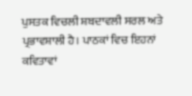ਪੁਸਤਕ ਵਿਚਲੀ ਸ਼ਬਦਾਵਲੀ ਸਰਲ ਅਤੇ ਪ੍ਰਭਾਵਸ਼ਾਲੀ ਹੈ। ਪਾਠਕਾਂ ਵਿਚ ਇਹਨਾਂ ਕਵਿਤਾਵਾਂ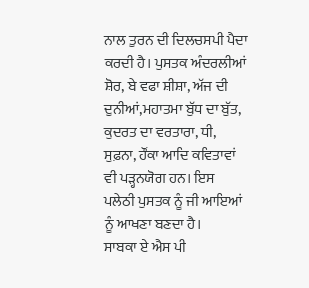ਨਾਲ ਤੁਰਨ ਦੀ ਦਿਲਚਸਪੀ ਪੈਦਾ ਕਰਦੀ ਹੈ। ਪੁਸਤਕ ਅੰਦਰਲੀਆਂ ਸ਼ੋਰ, ਬੇ ਵਫਾ ਸ਼ੀਸ਼ਾ, ਅੱਜ ਦੀ ਦੁਨੀਆਂ,ਮਹਾਤਮਾ ਬੁੱਧ ਦਾ ਬੁੱਤ, ਕੁਦਰਤ ਦਾ ਵਰਤਾਰਾ, ਧੀ, ਸੁਫ਼ਨਾ, ਹੌਂਕਾ ਆਦਿ ਕਵਿਤਾਵਾਂ ਵੀ ਪੜ੍ਹਨਯੋਗ ਹਨ। ਇਸ ਪਲੇਠੀ ਪੁਸਤਕ ਨੂੰ ਜੀ ਆਇਆਂ ਨੂੰ ਆਖਣਾ ਬਣਦਾ ਹੈ।
ਸਾਬਕਾ ਏ ਐਸ ਪੀ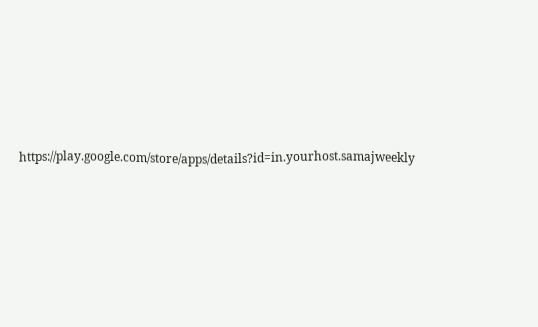https://play.google.com/store/apps/details?id=in.yourhost.samajweekly